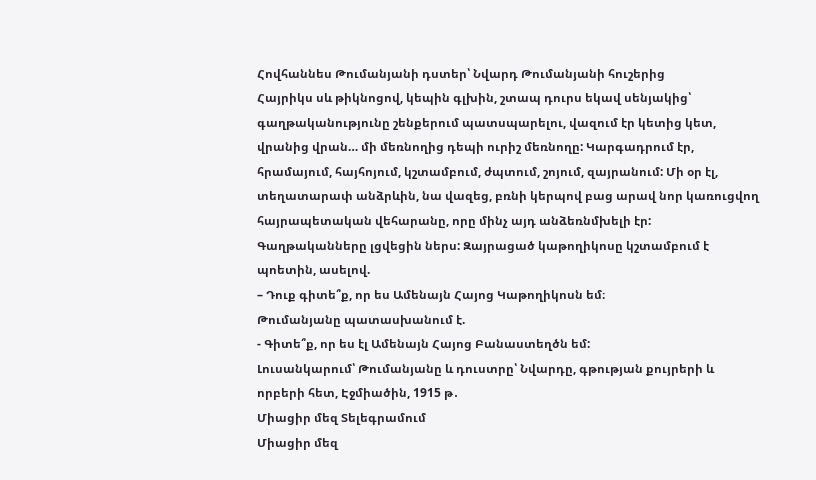Հովհաննես Թումանյանի դստեր՝ Նվարդ Թումանյանի հուշերից
Հայրիկս սև թիկնոցով, կեպին գլխին, շտապ դուրս եկավ սենյակից՝ գաղթականությունը շենքերում պատսպարելու, վազում էր կետից կետ, վրանից վրան… մի մեռնողից դեպի ուրիշ մեռնողը: Կարգադրում էր, հրամայում, հայհոյում, կշտամբում, ժպտում, շոյում, զայրանում: Մի օր էլ, տեղատարափ անձրևին, նա վազեց, բռնի կերպով բաց արավ նոր կառուցվող հայրապետական վեհարանը, որը մինչ այդ անձեռնմխելի էր: Գաղթականները լցվեցին ներս: Զայրացած կաթողիկոսը կշտամբում է պոետին, ասելով.
– Դուք գիտե՞ք, որ ես Ամենայն Հայոց Կաթողիկոսն եմ։
Թումանյանը պատասխանում է.
- Գիտե՞ք, որ ես էլ Ամենայն Հայոց Բանաստեղծն եմ:
Լուսանկարում՝ Թումանյանը և դուստրը՝ Նվարդը, գթության քույրերի և որբերի հետ, Էջմիածին, 1915 թ․
Միացիր մեզ Տելեգրամում
Միացիր մեզ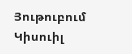Յութուբում
Կիսուիլ